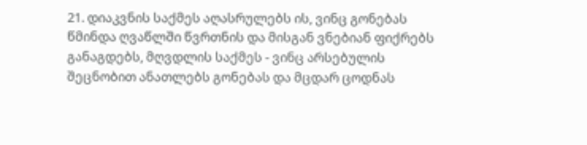21. დიაკვნის საქმეს აღასრულებს ის, ვინც გონებას წმინდა ღვაწლში წვრთნის და მისგან ვნებიან ფიქრებს განაგდებს, მღვდლის საქმეს - ვინც არსებულის შეცნობით ანათლებს გონებას და მცდარ ცოდნას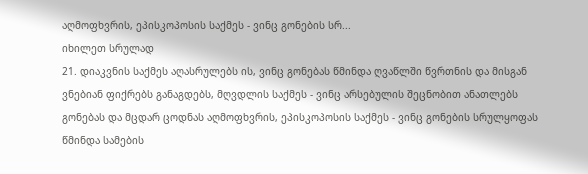აღმოფხვრის, ეპისკოპოსის საქმეს - ვინც გონების სრ...
იხილეთ სრულად
21. დიაკვნის საქმეს აღასრულებს ის, ვინც გონებას წმინდა ღვაწლში წვრთნის და მისგან ვნებიან ფიქრებს განაგდებს, მღვდლის საქმეს - ვინც არსებულის შეცნობით ანათლებს გონებას და მცდარ ცოდნას აღმოფხვრის, ეპისკოპოსის საქმეს - ვინც გონების სრულყოფას წმინდა სამების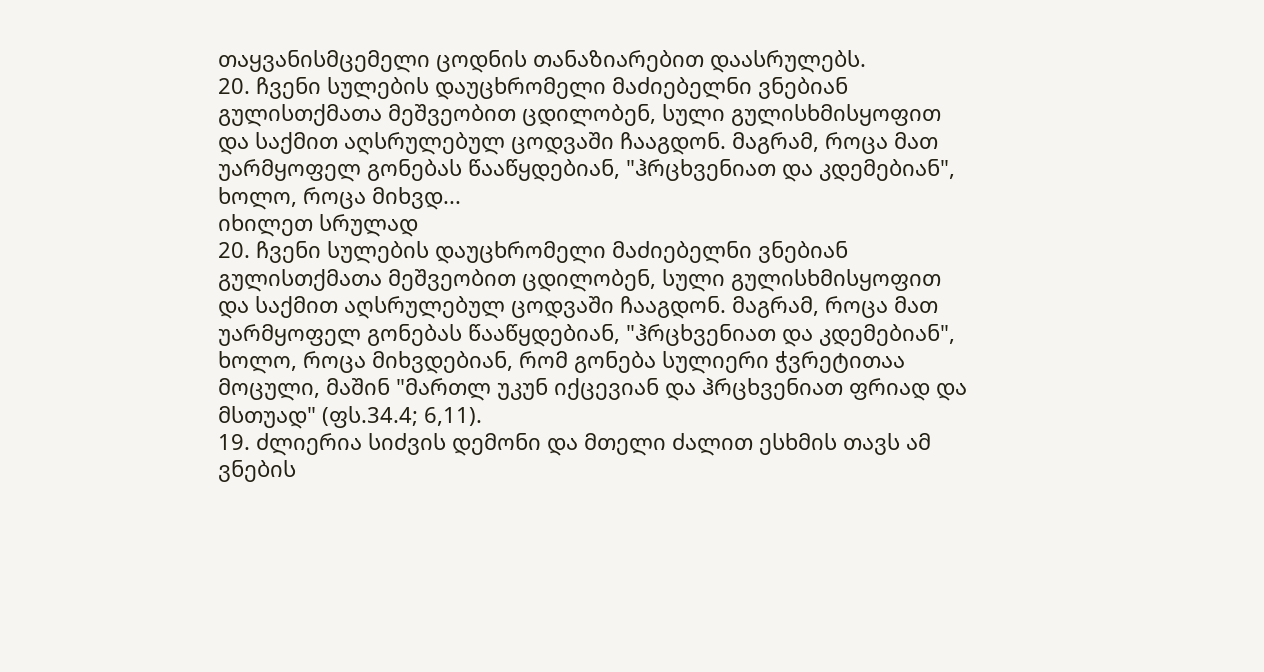თაყვანისმცემელი ცოდნის თანაზიარებით დაასრულებს.
20. ჩვენი სულების დაუცხრომელი მაძიებელნი ვნებიან გულისთქმათა მეშვეობით ცდილობენ, სული გულისხმისყოფით და საქმით აღსრულებულ ცოდვაში ჩააგდონ. მაგრამ, როცა მათ უარმყოფელ გონებას წააწყდებიან, "ჰრცხვენიათ და კდემებიან", ხოლო, როცა მიხვდ...
იხილეთ სრულად
20. ჩვენი სულების დაუცხრომელი მაძიებელნი ვნებიან გულისთქმათა მეშვეობით ცდილობენ, სული გულისხმისყოფით და საქმით აღსრულებულ ცოდვაში ჩააგდონ. მაგრამ, როცა მათ უარმყოფელ გონებას წააწყდებიან, "ჰრცხვენიათ და კდემებიან", ხოლო, როცა მიხვდებიან, რომ გონება სულიერი ჭვრეტითაა მოცული, მაშინ "მართლ უკუნ იქცევიან და ჰრცხვენიათ ფრიად და მსთუად" (ფს.34.4; 6,11).
19. ძლიერია სიძვის დემონი და მთელი ძალით ესხმის თავს ამ ვნების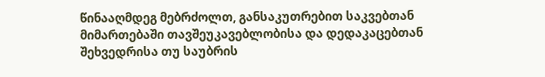წინააღმდეგ მებრძოლთ, განსაკუთრებით საკვებთან მიმართებაში თავშეუკავებლობისა და დედაკაცებთან შეხვედრისა თუ საუბრის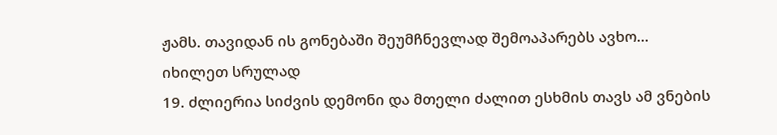ჟამს. თავიდან ის გონებაში შეუმჩნევლად შემოაპარებს ავხო...
იხილეთ სრულად
19. ძლიერია სიძვის დემონი და მთელი ძალით ესხმის თავს ამ ვნების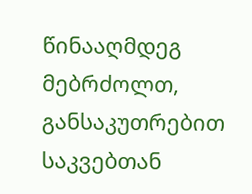წინააღმდეგ მებრძოლთ, განსაკუთრებით საკვებთან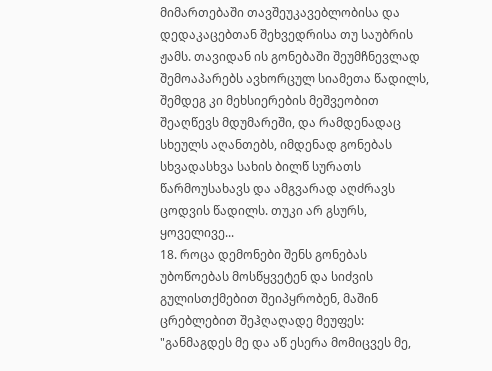მიმართებაში თავშეუკავებლობისა და დედაკაცებთან შეხვედრისა თუ საუბრის ჟამს. თავიდან ის გონებაში შეუმჩნევლად შემოაპარებს ავხორცულ სიამეთა წადილს, შემდეგ კი მეხსიერების მეშვეობით შეაღწევს მდუმარეში, და რამდენადაც სხეულს აღანთებს, იმდენად გონებას სხვადასხვა სახის ბილწ სურათს წარმოუსახავს და ამგვარად აღძრავს ცოდვის წადილს. თუკი არ გსურს, ყოველივე...
18. როცა დემონები შენს გონებას უბოწოებას მოსწყვეტენ და სიძვის გულისთქმებით შეიპყრობენ, მაშინ ცრებლებით შეჰღაღადე მეუფეს: "განმაგდეს მე და აწ ესერა მომიცვეს მე,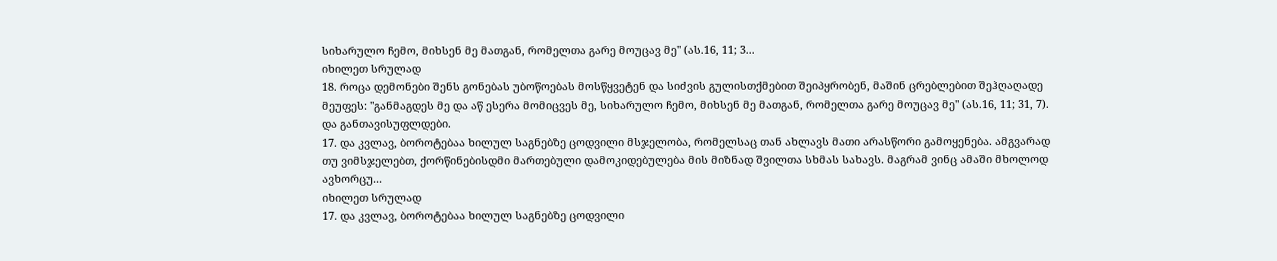სიხარულო ჩემო, მიხსენ მე მათგან, რომელთა გარე მოუცავ მე" (ას.16, 11; 3...
იხილეთ სრულად
18. როცა დემონები შენს გონებას უბოწოებას მოსწყვეტენ და სიძვის გულისთქმებით შეიპყრობენ, მაშინ ცრებლებით შეჰღაღადე მეუფეს: "განმაგდეს მე და აწ ესერა მომიცვეს მე, სიხარულო ჩემო, მიხსენ მე მათგან, რომელთა გარე მოუცავ მე" (ას.16, 11; 31, 7). და განთავისუფლდები.
17. და კვლავ, ბოროტებაა ხილულ საგნებზე ცოდვილი მსჯელობა, რომელსაც თან ახლავს მათი არასწორი გამოყენება. ამგვარად თუ ვიმსჯელებთ, ქორწინებისდმი მართებული დამოკიდებულება მის მიზნად შვილთა სხმას სახავს. მაგრამ ვინც ამაში მხოლოდ ავხორცუ...
იხილეთ სრულად
17. და კვლავ, ბოროტებაა ხილულ საგნებზე ცოდვილი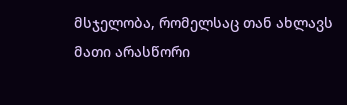მსჯელობა, რომელსაც თან ახლავს მათი არასწორი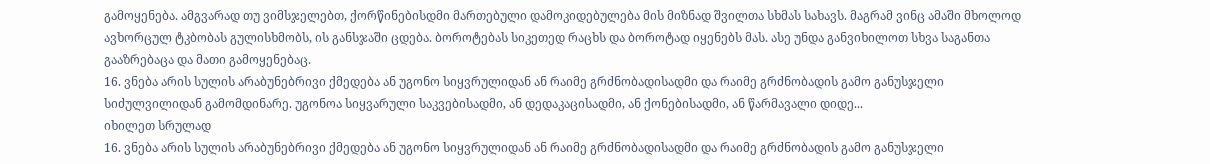გამოყენება. ამგვარად თუ ვიმსჯელებთ, ქორწინებისდმი მართებული დამოკიდებულება მის მიზნად შვილთა სხმას სახავს. მაგრამ ვინც ამაში მხოლოდ ავხორცულ ტკბობას გულისხმობს, ის განსჯაში ცდება. ბოროტებას სიკეთედ რაცხს და ბოროტად იყენებს მას. ასე უნდა განვიხილოთ სხვა საგანთა გააზრებაცა და მათი გამოყენებაც.
16. ვნება არის სულის არაბუნებრივი ქმედება ან უგონო სიყვრულიდან ან რაიმე გრძნობადისადმი და რაიმე გრძნობადის გამო განუსჯელი სიძულვილიდან გამომდინარე. უგონოა სიყვარული საკვებისადმი, ან დედაკაცისადმი, ან ქონებისადმი, ან წარმავალი დიდე...
იხილეთ სრულად
16. ვნება არის სულის არაბუნებრივი ქმედება ან უგონო სიყვრულიდან ან რაიმე გრძნობადისადმი და რაიმე გრძნობადის გამო განუსჯელი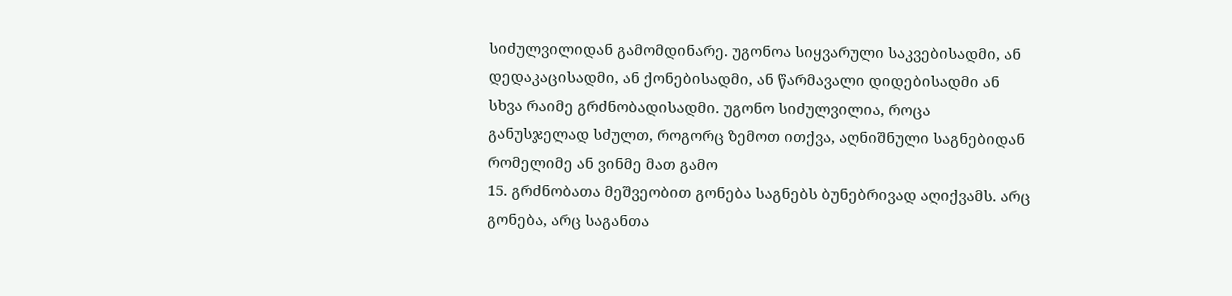სიძულვილიდან გამომდინარე. უგონოა სიყვარული საკვებისადმი, ან დედაკაცისადმი, ან ქონებისადმი, ან წარმავალი დიდებისადმი ან სხვა რაიმე გრძნობადისადმი. უგონო სიძულვილია, როცა განუსჯელად სძულთ, როგორც ზემოთ ითქვა, აღნიშნული საგნებიდან რომელიმე ან ვინმე მათ გამო
15. გრძნობათა მეშვეობით გონება საგნებს ბუნებრივად აღიქვამს. არც გონება, არც საგანთა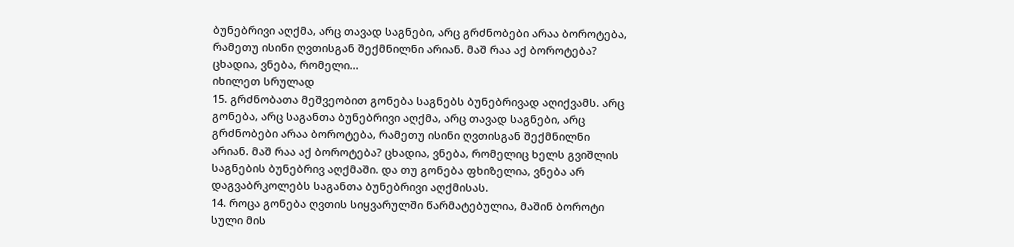ბუნებრივი აღქმა, არც თავად საგნები, არც გრძნობები არაა ბოროტება, რამეთუ ისინი ღვთისგან შექმნილნი არიან. მაშ რაა აქ ბოროტება? ცხადია, ვნება, რომელი...
იხილეთ სრულად
15. გრძნობათა მეშვეობით გონება საგნებს ბუნებრივად აღიქვამს. არც გონება, არც საგანთა ბუნებრივი აღქმა, არც თავად საგნები, არც გრძნობები არაა ბოროტება, რამეთუ ისინი ღვთისგან შექმნილნი არიან. მაშ რაა აქ ბოროტება? ცხადია, ვნება, რომელიც ხელს გვიშლის საგნების ბუნებრივ აღქმაში. და თუ გონება ფხიზელია, ვნება არ დაგვაბრკოლებს საგანთა ბუნებრივი აღქმისას.
14. როცა გონება ღვთის სიყვარულში წარმატებულია, მაშინ ბოროტი სული მის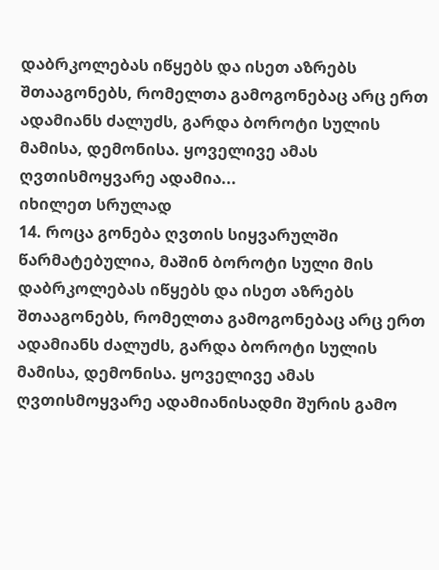დაბრკოლებას იწყებს და ისეთ აზრებს შთააგონებს, რომელთა გამოგონებაც არც ერთ ადამიანს ძალუძს, გარდა ბოროტი სულის მამისა, დემონისა. ყოველივე ამას ღვთისმოყვარე ადამია...
იხილეთ სრულად
14. როცა გონება ღვთის სიყვარულში წარმატებულია, მაშინ ბოროტი სული მის დაბრკოლებას იწყებს და ისეთ აზრებს შთააგონებს, რომელთა გამოგონებაც არც ერთ ადამიანს ძალუძს, გარდა ბოროტი სულის მამისა, დემონისა. ყოველივე ამას ღვთისმოყვარე ადამიანისადმი შურის გამო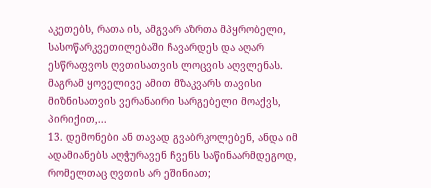აკეთებს, რათა ის, ამგვარ აზრთა მპყრობელი, სასოწარკვეთილებაში ჩავარდეს და აღარ ესწრაფვოს ღვთისათვის ლოცვის აღვლენას. მაგრამ ყოველივე ამით მზაკვარს თავისი მიზნისათვის ვერანაირი სარგებელი მოაქვს, პირიქით,...
13. დემონები ან თავად გვაბრკოლებენ, ანდა იმ ადამიანებს აღჭურავენ ჩვენს საწინაარმდეგოდ, რომელთაც ღვთის არ ეშინიათ;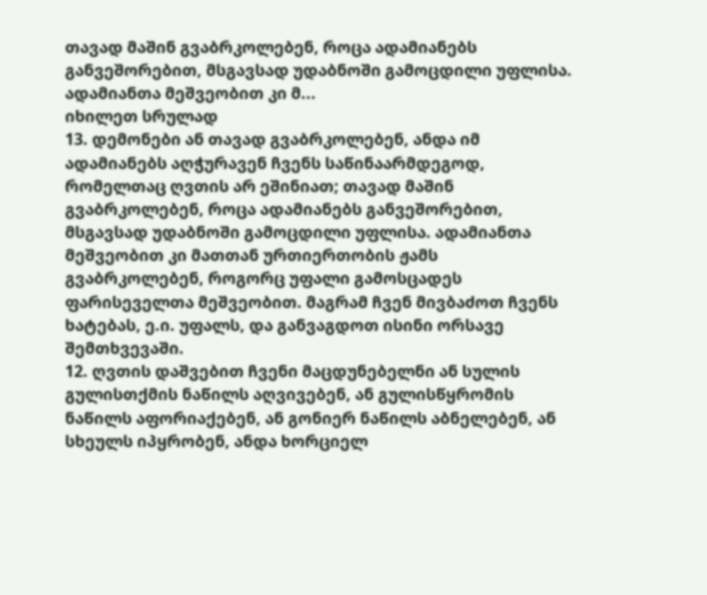თავად მაშინ გვაბრკოლებენ, როცა ადამიანებს განვეშორებით, მსგავსად უდაბნოში გამოცდილი უფლისა. ადამიანთა მეშვეობით კი მ...
იხილეთ სრულად
13. დემონები ან თავად გვაბრკოლებენ, ანდა იმ ადამიანებს აღჭურავენ ჩვენს საწინაარმდეგოდ, რომელთაც ღვთის არ ეშინიათ; თავად მაშინ გვაბრკოლებენ, როცა ადამიანებს განვეშორებით, მსგავსად უდაბნოში გამოცდილი უფლისა. ადამიანთა მეშვეობით კი მათთან ურთიერთობის ჟამს გვაბრკოლებენ, როგორც უფალი გამოსცადეს ფარისეველთა მეშვეობით. მაგრამ ჩვენ მივბაძოთ ჩვენს ხატებას, ე.ი. უფალს, და განვაგდოთ ისინი ორსავე შემთხვევაში.
12. ღვთის დაშვებით ჩვენი მაცდუნებელნი ან სულის გულისთქმის ნაწილს აღვივებენ, ან გულისწყრომის ნაწილს აფორიაქებენ, ან გონიერ ნაწილს აბნელებენ, ან სხეულს იპყრობენ, ანდა ხორციელ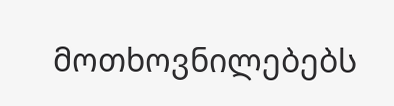მოთხოვნილებებს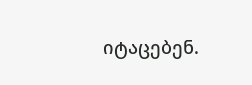იტაცებენ.